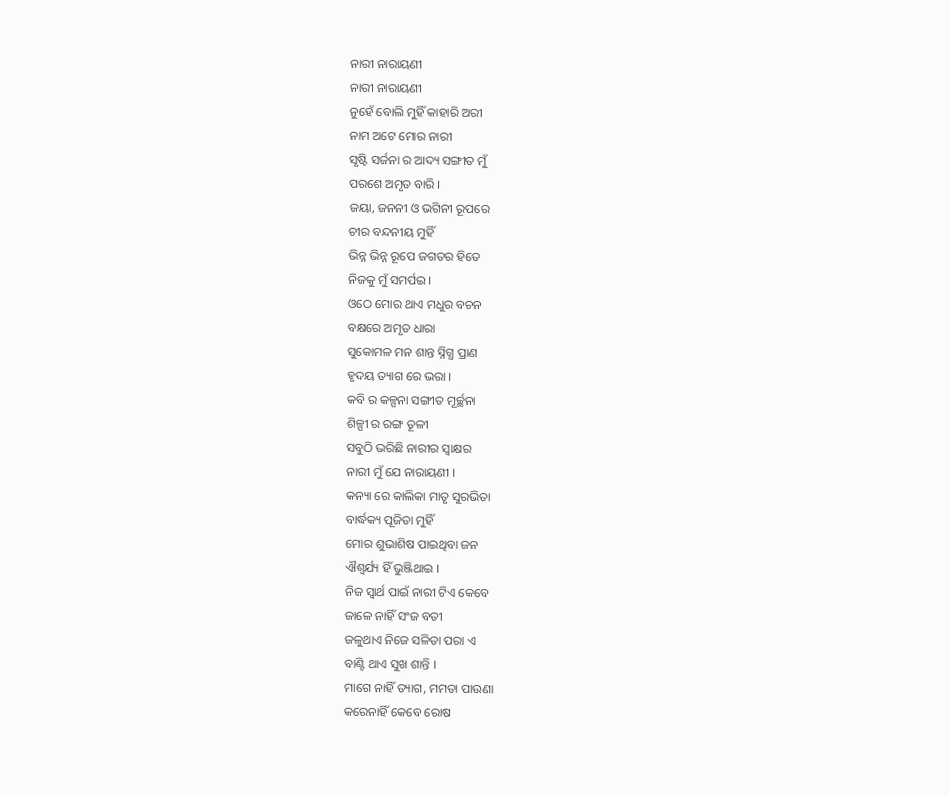ନାରୀ ନାରାୟଣୀ
ନାରୀ ନାରାୟଣୀ
ନୁହେଁ ବୋଲି ମୁହିଁ କାହାରି ଅରୀ
ନାମ ଅଟେ ମୋର ନାରୀ
ସୃଷ୍ଟି ସର୍ଜନା ର ଆଦ୍ୟ ସଙ୍ଗୀତ ମୁଁ
ପରଶେ ଅମୃତ ବାରି ।
ଜୟା, ଜନନୀ ଓ ଭଗିନୀ ରୂପରେ
ଚୀର ବନ୍ଦନୀୟ ମୁହିଁ
ଭିନ୍ନ ଭିନ୍ନ ରୂପେ ଜଗତର ହିତେ
ନିଜକୁ ମୁଁ ସମର୍ପଇ ।
ଓଠେ ମୋର ଥାଏ ମଧୁର ବଚନ
ବକ୍ଷରେ ଅମୃତ ଧାରା
ସୁକୋମଳ ମନ ଶାନ୍ତ ସ୍ନିଗ୍ଧ ପ୍ରାଣ
ହୃଦୟ ତ୍ୟାଗ ରେ ଭରା ।
କବି ର କଳ୍ପନା ସଙ୍ଗୀତ ମୂର୍ଚ୍ଛନା
ଶିଳ୍ପୀ ର ରଙ୍ଗ ତୂଳୀ
ସବୁଠି ଭରିଛି ନାରୀର ସ୍ୱାକ୍ଷର
ନାରୀ ମୁଁ ଯେ ନାରାୟଣୀ ।
କନ୍ୟା ରେ କାଲିକା ମାତୃ ସୁରଭିତା
ବାର୍ଦ୍ଧକ୍ୟ ପୂଜିତା ମୁହିଁ
ମୋର ଶୁଭାଶିଷ ପାଇଥିବା ଜନ
ଐଶ୍ୱର୍ଯ୍ୟ ହିଁ ଭୁଞ୍ଜିଥାଇ ।
ନିଜ ସ୍ବାର୍ଥ ପାଇଁ ନାରୀ ଟିଏ କେବେ
ଜାଳେ ନାହିଁ ସଂଜ ବତୀ
ଜଳୁଥାଏ ନିଜେ ସଳିତା ପରା ଏ
ବାଣ୍ଟି ଥାଏ ସୁଖ ଶାନ୍ତି ।
ମାଗେ ନାହିଁ ତ୍ୟାଗ, ମମତା ପାଉଣା
କରେନାହିଁ କେବେ ରୋଷ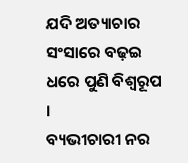ଯଦି ଅତ୍ୟାଚାର ସଂସାରେ ବଢ଼ଇ
ଧରେ ପୁଣି ବିଶ୍ଵରୂପ ।
ବ୍ୟଭୀଚାରୀ ନର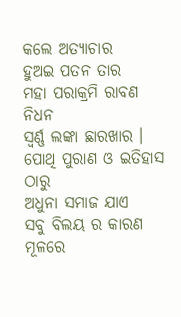କଲେ ଅତ୍ୟାଚାର
ହୁଅଇ ପତନ ତାର
ମହା ପରାକ୍ରମି ରାବଣ ନିଧନ
ସ୍ଵର୍ଣ୍ଣ ଲଙ୍କା ଛାରଖାର ।
ପୋଥି ପୁରାଣ ଓ ଇତିହାସ ଠାରୁ
ଅଧୁନା ସମାଜ ଯାଏ
ସବୁ ବିଲୟ ର କାରଣ ମୂଳରେ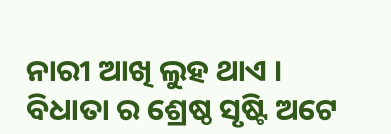ନାରୀ ଆଖି ଲୁହ ଥାଏ ।
ବିଧାତା ର ଶ୍ରେଷ୍ଠ ସୃଷ୍ଟି ଅଟେ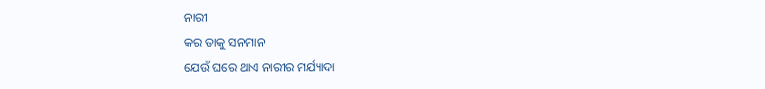ନାରୀ
କର ତାକୁ ସନମାନ
ଯେଉଁ ଘରେ ଥାଏ ନାରୀର ମର୍ଯ୍ୟାଦା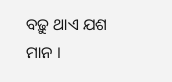ବଢ଼ୁ ଥାଏ ଯଶ ମାନ ।